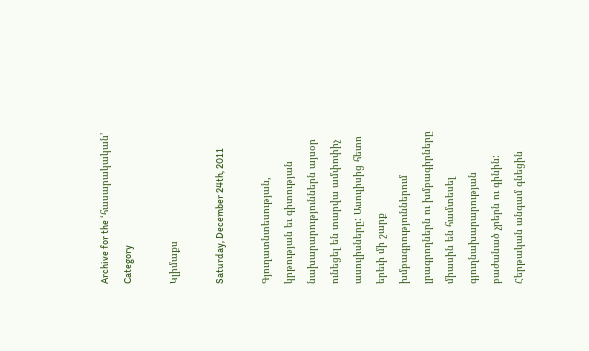Archive for the ‘հասարակական’ Category

Կլիմաքս

Saturday, December 24th, 2011

Գյուղատնտեսության, կրթության եւ գիտության նախարարություններն այսօր ունեցել են տարվա ամփոփիչ ասուլիսները: Ասուլիսից հետո երեւի մի շարք խմբագրություններում լրագրողներն ու խմբագիրները միասին են համտեսել գյուղնախարարության բաժանած չրերն ու գինին: Հերթական անգամ գնեցին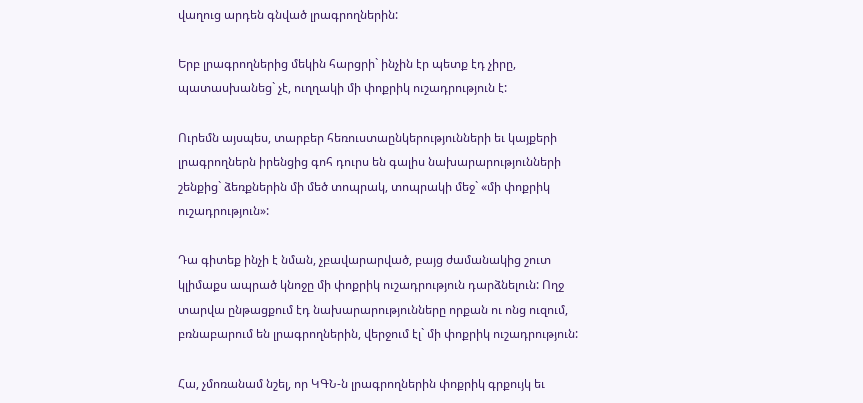վաղուց արդեն գնված լրագրողներին:

Երբ լրագրողներից մեկին հարցրի` ինչին էր պետք էդ չիրը, պատասխանեց` չէ, ուղղակի մի փոքրիկ ուշադրություն է:

Ուրեմն այսպես, տարբեր հեռուստաընկերությունների եւ կայքերի լրագրողներն իրենցից գոհ դուրս են գալիս նախարարությունների շենքից` ձեռքներին մի մեծ տոպրակ, տոպրակի մեջ` «մի փոքրիկ ուշադրություն»:

Դա գիտեք ինչի է նման, չբավարարված, բայց ժամանակից շուտ կլիմաքս ապրած կնոջը մի փոքրիկ ուշադրություն դարձնելուն: Ողջ տարվա ընթացքում էդ նախարարությունները որքան ու ոնց ուզում, բռնաբարում են լրագրողներին, վերջում էլ` մի փոքրիկ ուշադրություն:

Հա, չմոռանամ նշել, որ ԿԳՆ-ն լրագրողներին փոքրիկ գրքույկ եւ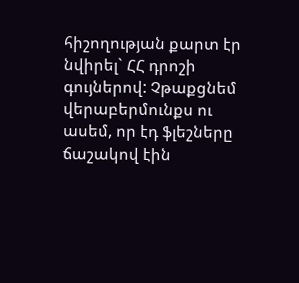հիշողության քարտ էր նվիրել` ՀՀ դրոշի գույներով: Չթաքցնեմ վերաբերմունքս ու ասեմ, որ էդ ֆլեշները ճաշակով էին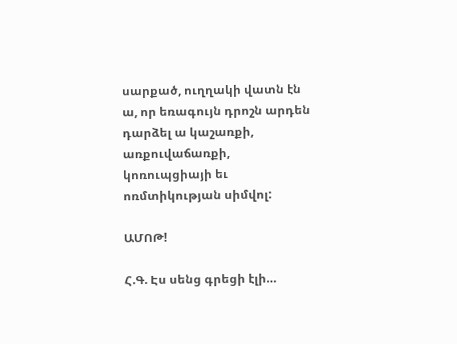սարքած, ուղղակի վատն էն ա, որ եռագույն դրոշն արդեն դարձել ա կաշառքի, առքուվաճառքի, կոռուպցիայի եւ ոռմտիկության սիմվոլ:

ԱՄՈԹ!

Հ.Գ. Էս սենց գրեցի էլի…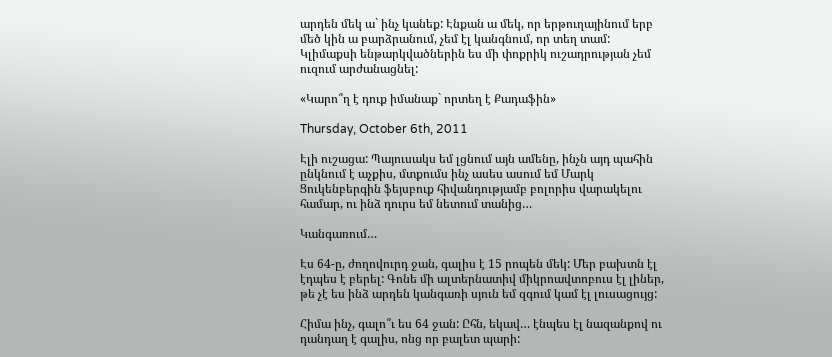արդեն մեկ ա` ինչ կանեք: Էնքան ա մեկ, որ երթուղայինում երբ մեծ կին ա բարձրանում, չեմ էլ կանգնում, որ տեղ տամ: Կլիմաքսի ենթարկվածներին ես մի փոքրիկ ուշադրության չեմ ուզում արժանացնել:

«Կարո՞ղ է դուք իմանաք` որտեղ է Քադաֆին»

Thursday, October 6th, 2011

Էլի ուշացա: Պայուսակս եմ լցնում այն ամենը, ինչն այդ պահին ընկնում է աչքիս, մտքումս ինչ ասես ասում եմ Մարկ Ցուկենբերգին ֆեյսբուք հիվանդությամբ բոլորիս վարակելու համար, ու ինձ դուրս եմ նետում տանից…

Կանգառում…

Էս 64-ը, ժողովուրդ ջան, գալիս է 15 րոպեն մեկ: Մեր բախտն էլ էդպես է բերել: Գոնե մի ալտերնատիվ միկրոավտոբուս էլ լիներ, թե չէ ես ինձ արդեն կանգառի սյուն եմ զգում կամ էլ լուսացույց:

Հիմա ինչ, գալո՞ւ ես 64 ջան: Ըհն, եկավ… էնպես էլ նազանքով ու դանդաղ է գալիս, ոնց որ բալետ պարի: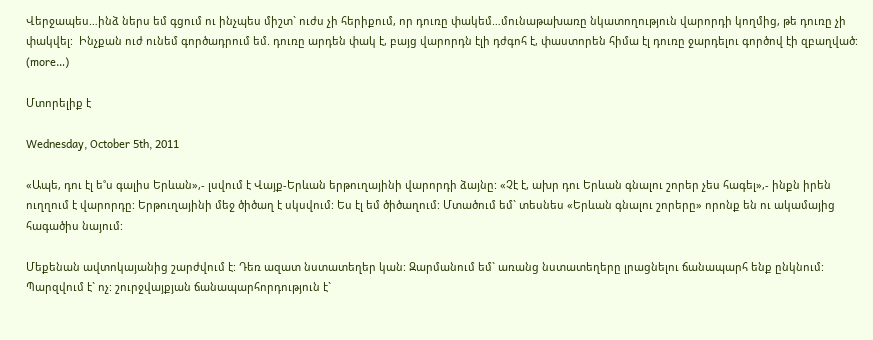Վերջապես…ինձ ներս եմ գցում ու ինչպես միշտ` ուժս չի հերիքում, որ դուռը փակեմ…մունաթախառը նկատողություն վարորդի կողմից, թե դուռը չի փակվել:  Ինչքան ուժ ունեմ գործադրում եմ. դուռը արդեն փակ է, բայց վարորդն էլի դժգոհ է, փաստորեն հիմա էլ դուռը ջարդելու գործով էի զբաղված: (more…)

Մտորելիք է

Wednesday, October 5th, 2011

«Ապե, դու էլ ե˚ս գալիս Երևան»,- լսվում է Վայք-Երևան երթուղայինի վարորդի ձայնը: «Չէ է, ախր դու Երևան գնալու շորեր չես հագել»,- ինքն իրեն ուղղում է վարորդը: Երթուղայինի մեջ ծիծաղ է սկսվում: Ես էլ եմ ծիծաղում: Մտածում եմ` տեսնես «Երևան գնալու շորերը» որոնք են ու ակամայից հագածիս նայում:

Մեքենան ավտոկայանից շարժվում է: Դեռ ազատ նստատեղեր կան: Զարմանում եմ` առանց նստատեղերը լրացնելու ճանապարհ ենք ընկնում: Պարզվում է` ոչ: շուրջվայքյան ճանապարհորդություն է`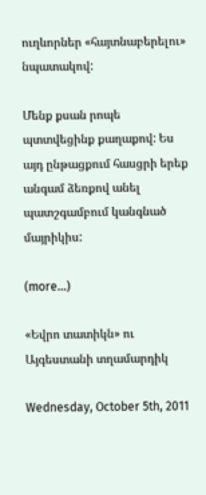ուղևորներ «հայտնաբերելու» նպատակով:

Մենք քսան րոպե պտտվեցինք քաղաքով: Ես այդ ընթացքում հասցրի երեք անգամ ձեռքով անել պատշգամբում կանգնած մայրիկիս:

(more…)

«Եվրո տատիկն» ու Այգեստանի տղամարդիկ

Wednesday, October 5th, 2011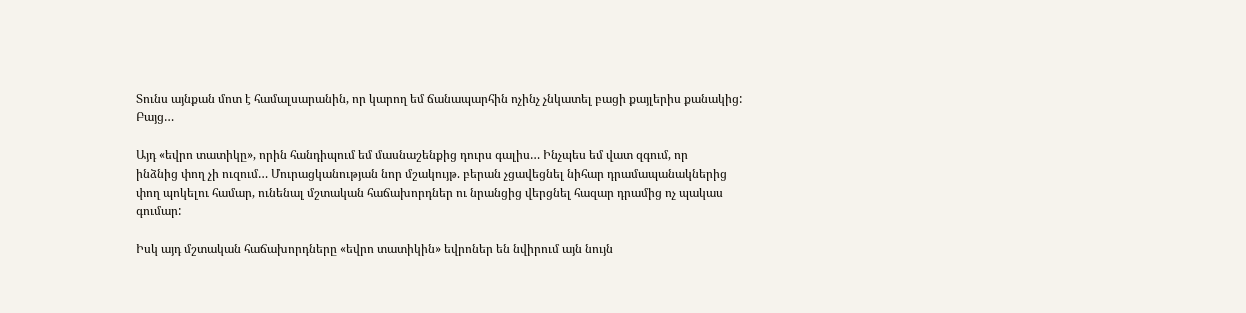Տունս այնքան մոտ է համալսարանին, որ կարող եմ ճանապարհին ոչինչ չնկատել բացի քայլերիս քանակից:
Բայց…

Այդ «եվրո տատիկը», որին հանդիպում եմ մասնաշենքից դուրս գալիս… Ինչպես եմ վատ զգում, որ
ինձնից փող չի ուզում… Մուրացկանության նոր մշակույթ. բերան չցավեցնել նիհար դրամապանակներից
փող պոկելու համար, ունենալ մշտական հաճախորդներ ու նրանցից վերցնել հազար դրամից ոչ պակաս
գումար:

Իսկ այդ մշտական հաճախորդները «եվրո տատիկին» եվրոներ են նվիրում այն նույն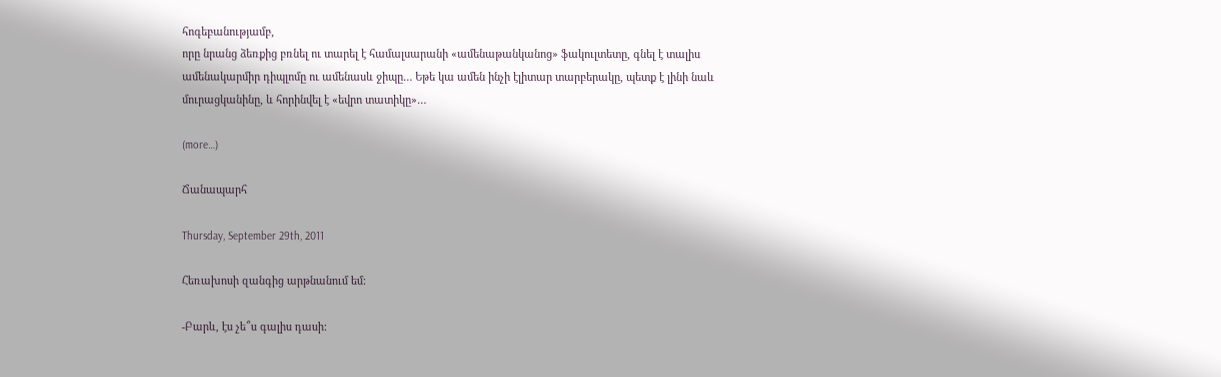հոգեբանությամբ,
որը նրանց ձեռքից բռնել ու տարել է համալսարանի «ամենաթանկանոց» ֆակուլտետը, գնել է տալիս
ամենակարմիր դիպլոմը ու ամենասև ջիպը… Եթե կա ամեն ինչի էլիտար տարբերակը, պետք է լինի նաև
մուրացկանինը, և հորինվել է «եվրո տատիկը»…

(more…)

Ճանապարհ

Thursday, September 29th, 2011

Հեռախոսի զանգից արթնանում եմ:

-Բարև, էս չե՞ս գալիս դասի: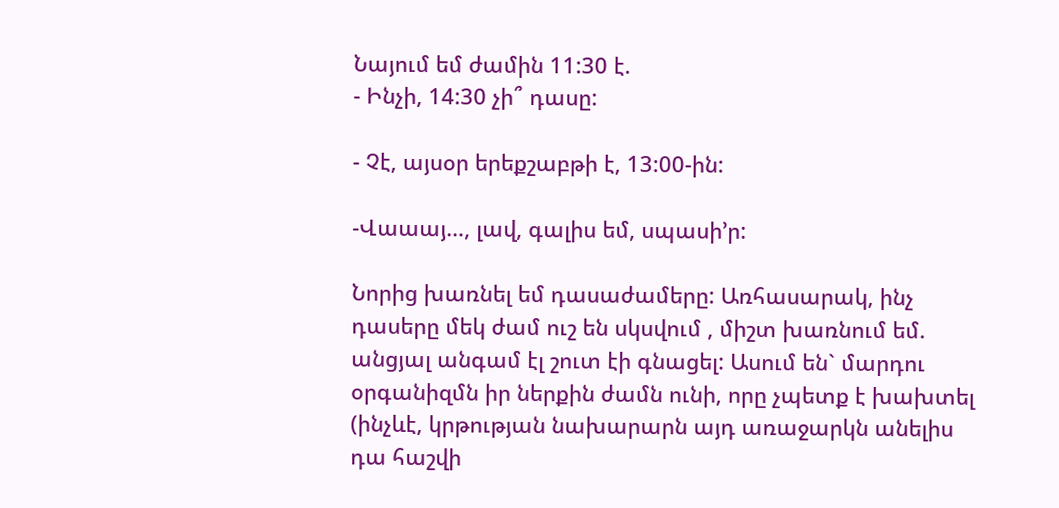Նայում եմ ժամին 11:30 է.
- Ինչի, 14:30 չի՞ դասը:

- Չէ, այսօր երեքշաբթի է, 13:00-ին:

-Վաաայ…, լավ, գալիս եմ, սպասի’ր:

Նորից խառնել եմ դասաժամերը: Առհասարակ, ինչ դասերը մեկ ժամ ուշ են սկսվում , միշտ խառնում եմ. անցյալ անգամ էլ շուտ էի գնացել: Ասում են` մարդու օրգանիզմն իր ներքին ժամն ունի, որը չպետք է խախտել (ինչևէ, կրթության նախարարն այդ առաջարկն անելիս դա հաշվի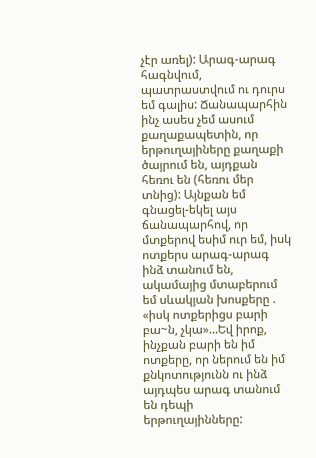չէր առել): Արագ-արագ հագնվում, պատրաստվում ու դուրս եմ գալիս: Ճանապարհին ինչ ասես չեմ ասում քաղաքապետին, որ երթուղայիները քաղաքի ծայրում են, այդքան հեռու են (հեռու մեր տնից): Այնքան եմ գնացել-եկել այս ճանապարհով, որ մտքերով եսիմ ուր եմ, իսկ ոտքերս արագ-արագ ինձ տանում են, ակամայից մտաբերում եմ սևակյան խոսքերը . «իսկ ոտքերիցս բարի բա~ն, չկա»…Եվ իրոք, ինչքան բարի են իմ ոտքերը, որ ներում են իմ քնկոտությունն ու ինձ այդպես արագ տանում են դեպի երթուղայինները: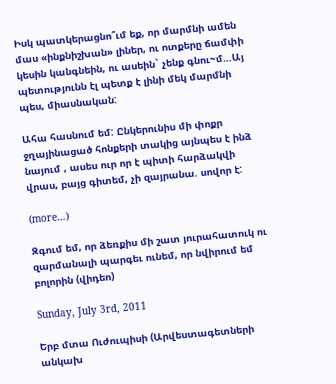Իսկ պատկերացնո՞ւմ եք, որ մարմնի ամեն մաս «ինքնիշխան» լիներ, ու ոտքերը ճամփի կեսին կանգնեին, ու ասեին` չենք գնու~մ…Այ պետությունն էլ պետք է լինի մեկ մարմնի պես, միասնական:

Ահա հասնում եմ: Ընկերունիս մի փոքր ջղայինացած հոնքերի տակից այնպես է ինձ նայում , ասես ուր որ է պիտի հարձակվի վրաս, բայց գիտեմ, չի զայրանա. սովոր է:

(more…)

Զգում եմ, որ ձեռքիս մի շատ յուրահատուկ ու զարմանալի պարգեւ ունեմ, որ նվիրում եմ բոլորին (վիդեո)

Sunday, July 3rd, 2011

Երբ մտա Ուժուպիսի (Արվեստագետների անկախ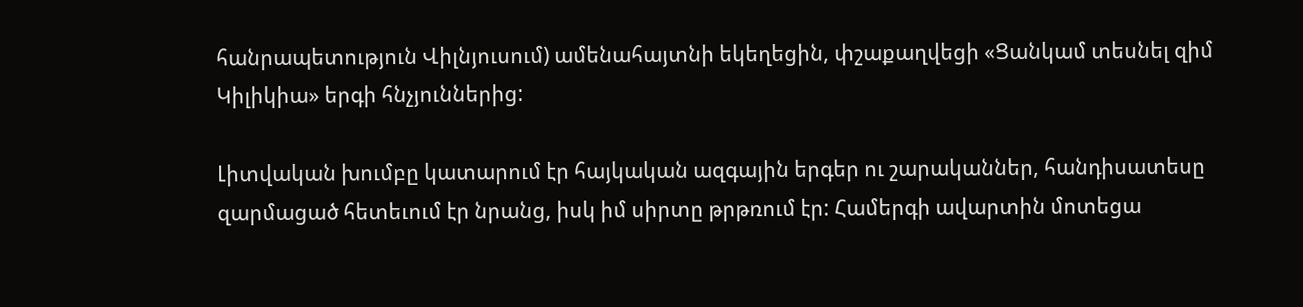հանրապետություն Վիլնյուսում) ամենահայտնի եկեղեցին, փշաքաղվեցի «Ցանկամ տեսնել զիմ Կիլիկիա» երգի հնչյուններից:

Լիտվական խումբը կատարում էր հայկական ազգային երգեր ու շարականներ, հանդիսատեսը զարմացած հետեւում էր նրանց, իսկ իմ սիրտը թրթռում էր: Համերգի ավարտին մոտեցա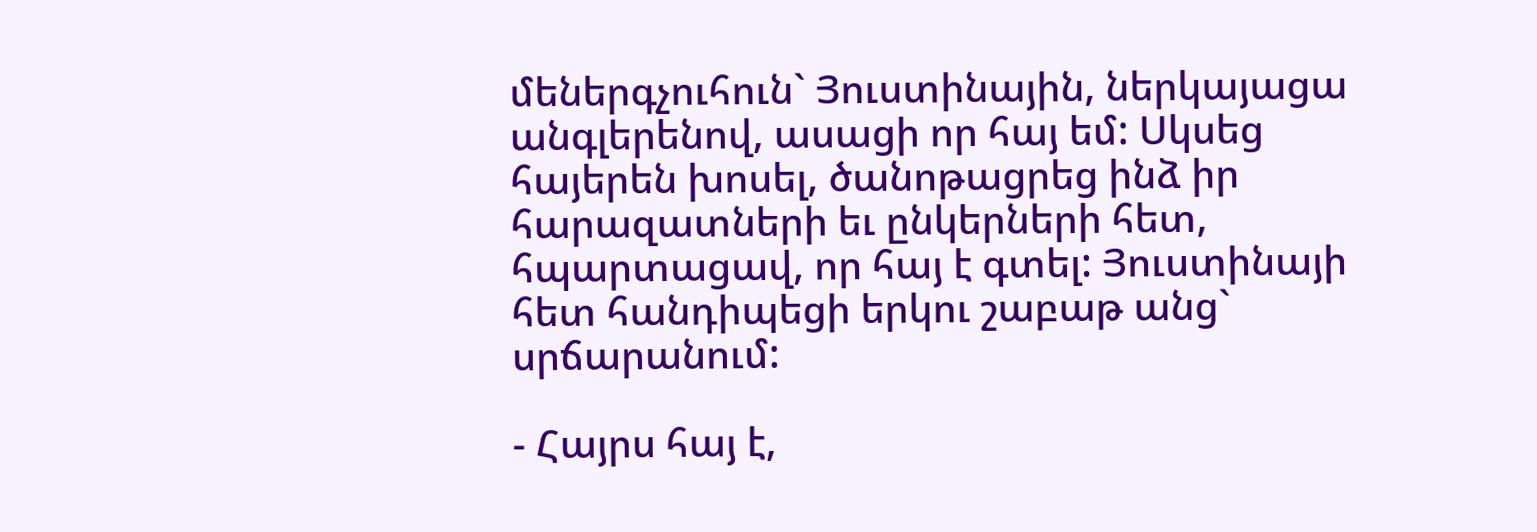մեներգչուհուն` Յուստինային, ներկայացա անգլերենով, ասացի որ հայ եմ: Սկսեց հայերեն խոսել, ծանոթացրեց ինձ իր հարազատների եւ ընկերների հետ, հպարտացավ, որ հայ է գտել: Յուստինայի հետ հանդիպեցի երկու շաբաթ անց` սրճարանում:

- Հայրս հայ է,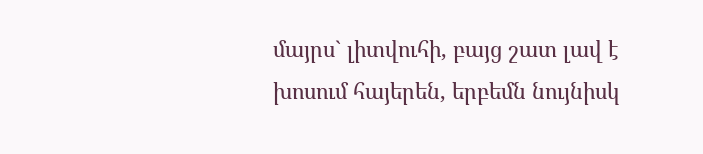մայրս` լիտվուհի, բայց շատ լավ է խոսում հայերեն, երբեմն նույնիսկ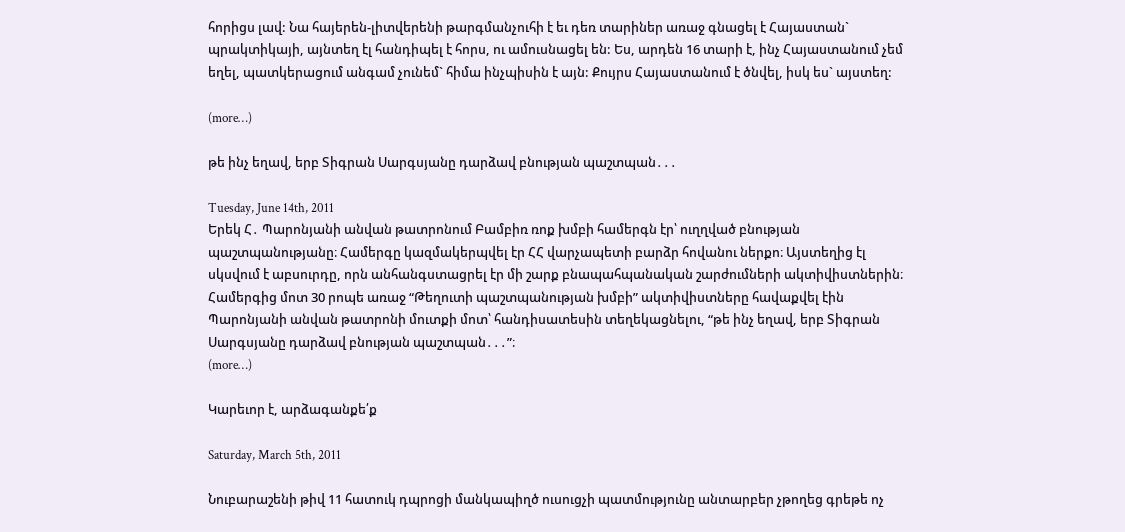հորիցս լավ: Նա հայերեն-լիտվերենի թարգմանչուհի է եւ դեռ տարիներ առաջ գնացել է Հայաստան` պրակտիկայի, այնտեղ էլ հանդիպել է հորս, ու ամուսնացել են: Ես, արդեն 16 տարի է, ինչ Հայաստանում չեմ եղել, պատկերացում անգամ չունեմ` հիմա ինչպիսին է այն: Քույրս Հայաստանում է ծնվել, իսկ ես` այստեղ:

(more…)

թե ինչ եղավ, երբ Տիգրան Սարգսյանը դարձավ բնության պաշտպան․․․

Tuesday, June 14th, 2011
Երեկ Հ․ Պարոնյանի անվան թատրոնում Բամբիռ ռոք խմբի համերգն էր՝ ուղղված բնության պաշտպանությանը։ Համերգը կազմակերպվել էր ՀՀ վարչապետի բարձր հովանու ներքո։ Այստեղից էլ սկսվում է աբսուրդը, որն անհանգստացրել էր մի շարք բնապահպանական շարժումների ակտիվիստներին։ Համերգից մոտ 30 րոպե առաջ “Թեղուտի պաշտպանության խմբի” ակտիվիստները հավաքվել էին Պարոնյանի անվան թատրոնի մուտքի մոտ՝ հանդիսատեսին տեղեկացնելու, “թե ինչ եղավ, երբ Տիգրան Սարգսյանը դարձավ բնության պաշտպան․․․”։
(more…)

Կարեւոր է, արձագանքե՛ք

Saturday, March 5th, 2011

Նուբարաշենի թիվ 11 հատուկ դպրոցի մանկապիղծ ուսուցչի պատմությունը անտարբեր չթողեց գրեթե ոչ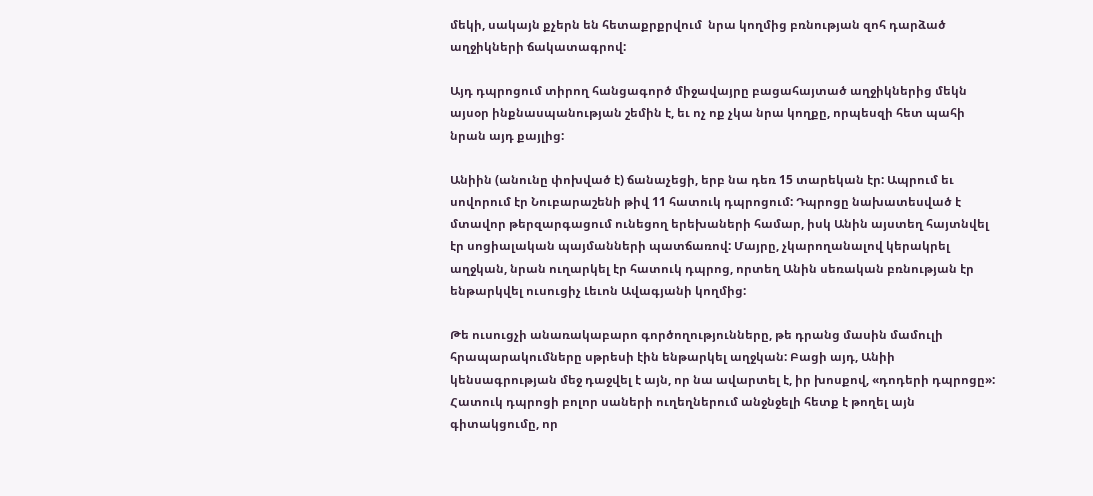մեկի, սակայն քչերն են հետաքրքրվում  նրա կողմից բռնության զոհ դարձած աղջիկների ճակատագրով:

Այդ դպրոցում տիրող հանցագործ միջավայրը բացահայտած աղջիկներից մեկն այսօր ինքնասպանության շեմին է, եւ ոչ ոք չկա նրա կողքը, որպեսզի հետ պահի նրան այդ քայլից:

Անիին (անունը փոխված է) ճանաչեցի, երբ նա դեռ 15 տարեկան էր: Ապրում եւ սովորում էր Նուբարաշենի թիվ 11 հատուկ դպրոցում: Դպրոցը նախատեսված է մտավոր թերզարգացում ունեցող երեխաների համար, իսկ Անին այստեղ հայտնվել էր սոցիալական պայմանների պատճառով: Մայրը, չկարողանալով կերակրել աղջկան, նրան ուղարկել էր հատուկ դպրոց, որտեղ Անին սեռական բռնության էր ենթարկվել ուսուցիչ Լեւոն Ավագյանի կողմից:

Թե ուսուցչի անառակաբարո գործողությունները, թե դրանց մասին մամուլի հրապարակումները սթրեսի էին ենթարկել աղջկան: Բացի այդ, Անիի կենսագրության մեջ դաջվել է այն, որ նա ավարտել է, իր խոսքով, «դոդերի դպրոցը»: Հատուկ դպրոցի բոլոր սաների ուղեղներում անջնջելի հետք է թողել այն գիտակցումը, որ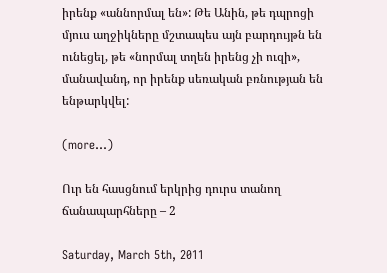իրենք «աննորմալ են»: Թե Անին, թե դպրոցի մյուս աղջիկները մշտապես այն բարդույթն են ունեցել, թե «նորմալ տղեն իրենց չի ուզի», մանավանդ, որ իրենք սեռական բռնության են ենթարկվել:

(more…)

Ուր են հասցնում երկրից դուրս տանող ճանապարհները – 2

Saturday, March 5th, 2011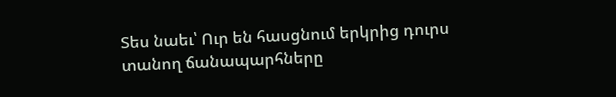Տես նաեւ՝ Ուր են հասցնում երկրից դուրս տանող ճանապարհները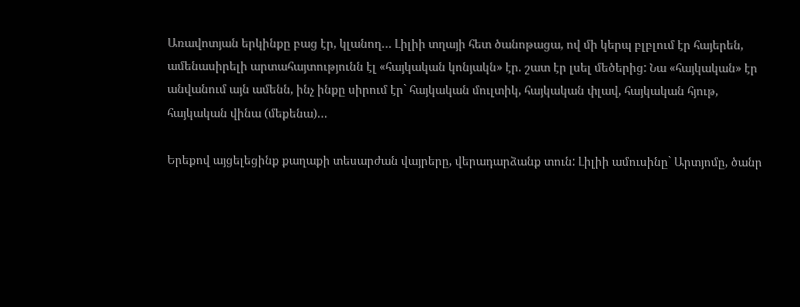Առավոտյան երկինքը բաց էր, կլանող… Լիլիի տղայի հետ ծանոթացա, ով մի կերպ բլբլում էր հայերեն, ամենասիրելի արտահայտությունն էլ «հայկական կոնյակն» էր. շատ էր լսել մեծերից: Նա «հայկական» էր անվանում այն ամենն, ինչ ինքը սիրում էր` հայկական մուլտիկ, հայկական փլավ, հայկական հյութ, հայկական վինա (մեքենա)…

Երեքով այցելեցինք քաղաքի տեսարժան վայրերը, վերադարձանք տուն: Լիլիի ամուսինը` Արտյոմը, ծանր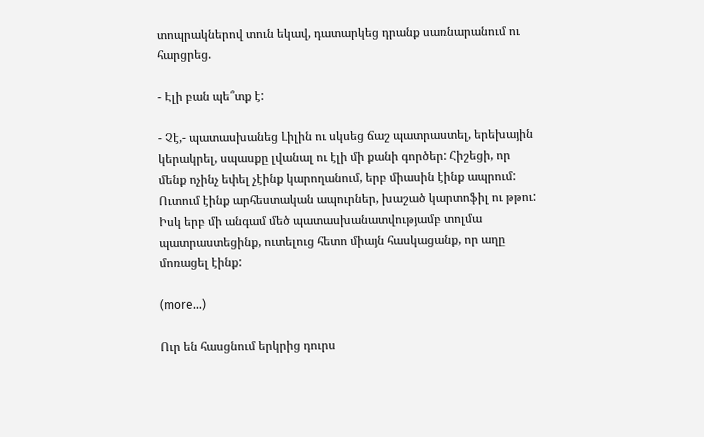տոպրակներով տուն եկավ, դատարկեց դրանք սառնարանում ու հարցրեց.

- Էլի բան պե՞տք է:

- Չէ,- պատասխանեց Լիլին ու սկսեց ճաշ պատրաստել, երեխային կերակրել, սպասքը լվանալ ու էլի մի քանի գործեր: Հիշեցի, որ մենք ոչինչ եփել չէինք կարողանում, երբ միասին էինք ապրում: Ուտում էինք արհեստական ապուրներ, խաշած կարտոֆիլ ու թթու: Իսկ երբ մի անգամ մեծ պատասխանատվությամբ տոլմա պատրաստեցինք, ուտելուց հետո միայն հասկացանք, որ աղը մոռացել էինք:

(more…)

Ուր են հասցնում երկրից դուրս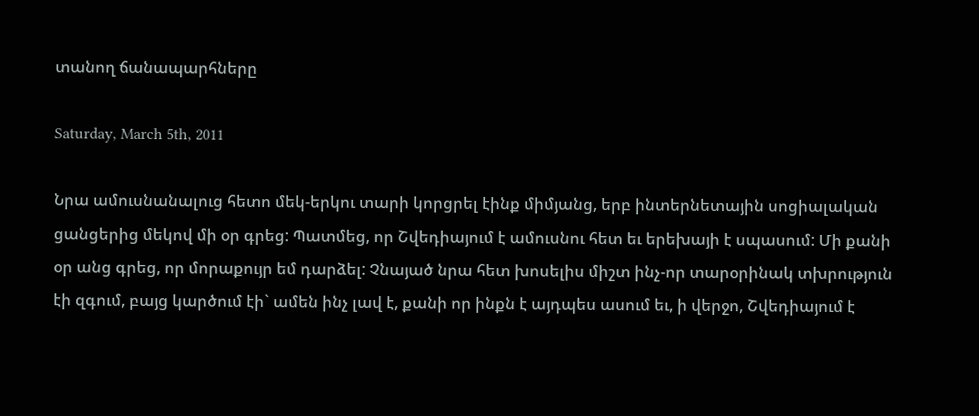տանող ճանապարհները

Saturday, March 5th, 2011

Նրա ամուսնանալուց հետո մեկ-երկու տարի կորցրել էինք միմյանց, երբ ինտերնետային սոցիալական ցանցերից մեկով մի օր գրեց: Պատմեց, որ Շվեդիայում է ամուսնու հետ եւ երեխայի է սպասում: Մի քանի օր անց գրեց, որ մորաքույր եմ դարձել: Չնայած նրա հետ խոսելիս միշտ ինչ-որ տարօրինակ տխրություն էի զգում, բայց կարծում էի` ամեն ինչ լավ է, քանի որ ինքն է այդպես ասում եւ, ի վերջո, Շվեդիայում է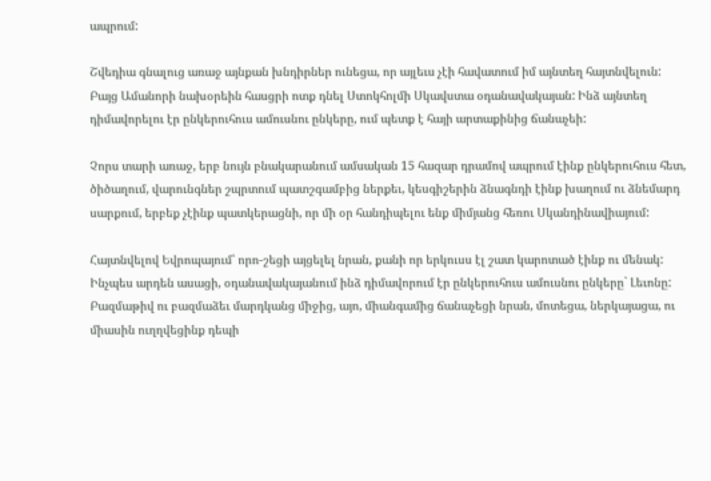ապրում:

Շվեդիա գնալուց առաջ այնքան խնդիրներ ունեցա, որ այլեւս չէի հավատում իմ այնտեղ հայտնվելուն: Բայց Ամանորի նախօրեին հասցրի ոտք դնել Ստոկհոլմի Սկավստա օդանավակայան: Ինձ այնտեղ դիմավորելու էր ընկերուհուս ամուսնու ընկերը, ում պետք է հայի արտաքինից ճանաչեի:

Չորս տարի առաջ, երբ նույն բնակարանում ամսական 15 հազար դրամով ապրում էինք ընկերուհուս հետ, ծիծաղում, վարունգներ շպրտում պատշգամբից ներքեւ, կեսգիշերին ձնագնդի էինք խաղում ու ձնեմարդ սարքում, երբեք չէինք պատկերացնի, որ մի օր հանդիպելու ենք միմյանց հեռու Սկանդինավիայում:

Հայտնվելով Եվրոպայում՝ որո-շեցի այցելել նրան, քանի որ երկուսս էլ շատ կարոտած էինք ու մենակ: Ինչպես արդեն ասացի, օդանավակայանում ինձ դիմավորում էր ընկերուհուս ամուսնու ընկերը` Լեւոնը: Բազմաթիվ ու բազմաձեւ մարդկանց միջից, այո, միանգամից ճանաչեցի նրան, մոտեցա, ներկայացա, ու միասին ուղղվեցինք դեպի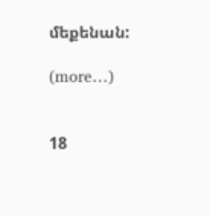մեքենան:

(more…)


18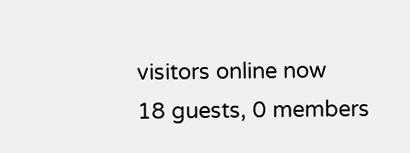visitors online now
18 guests, 0 members